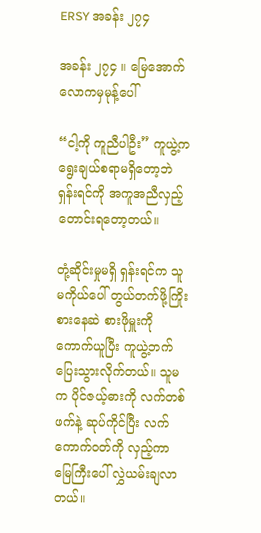ERSY အခန်း ၂၇၄

အခန်း ၂၇၄ ။ မြေအောက်လောကမှမုန့်ပေါ်

“ငါ့ကို ကူညီပါဦး” ကူယွဲ့က ရွေးချယ်စရာမရှိတော့ဘဲ ရှန်းရင်ကို အကူအညီလှည့်တောင်းရတော့တယ်။

တုံ့ဆိုင်းမှုမရှိ ရှန်းရင်က သူမကိုယ်ပေါ် တွယ်တက်ဖို့ကြိုးစားနေဆဲ စားဖိုမှူးကို ကောက်ယူပြီး ကူယွဲ့ဘက် ပြေးသွားလိုက်တယ်။ သူမက ပိုင်ဇယ့်ဓားကို လက်တစ်ဖက်နဲ့ ဆုပ်ကိုင်ပြီး လက်ကောက်ဝတ်ကို လှည့်ကာ မြေကြီးပေါ် လွှဲယမ်းချလာတယ်။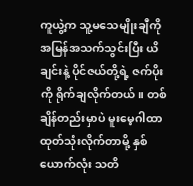ကူယွဲ့က သူ့မသေမျိုးချီကို အမြန်အသက်သွင်းပြီး ယိချင်းနဲ့ ပိုင်ဇယ်တို့ရဲ့ ဇက်ပိုးကို ရိုက်ချလိုက်တယ်။ တစ်ချိန်တည်းမှာပဲ မူးမေ့ဂါထာထုတ်သုံးလိုက်တာမို့ နှစ်ယောက်လုံး သတိ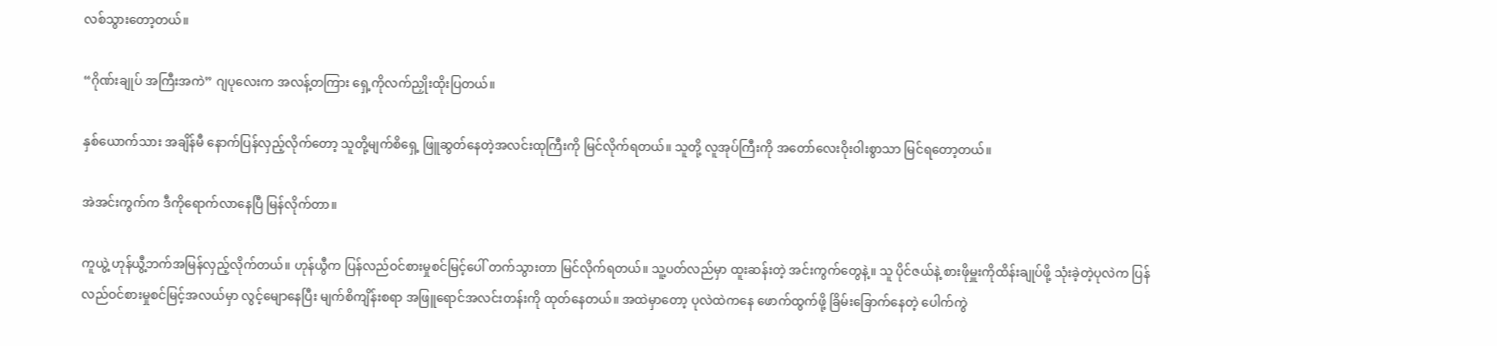လစ်သွား‌တော့တယ်။

“ဂိုဏ်းချုပ် အကြီးအကဲ” ဂျပုလေးက အလန့်တကြား ရှေ့ကိုလက်ညှိုးထိုးပြတယ်။

နှစ်ယောက်သား အချိန်မီ နောက်ပြန်လှည့်လိုက်တော့ သူတို့မျက်စိရှေ့ ဖြူဆွတ်နေတဲ့အလင်းထုကြီးကို မြင်လိုက်ရတယ်။ သူတို့ လူအုပ်ကြီးကို အတော်လေးဝိုးဝါးစွာသာ မြင်ရတော့တယ်။

အဲအင်းကွက်က ဒီကိုရောက်လာနေပြီ မြန်လိုက်တာ။

ကူယွဲ့ ဟုန်ယွီ့ဘက်အမြန်လှည့်လိုက်တယ်။ ဟုန်ယွီက ပြန်လည်ဝင်စားမှုစင်မြင့်ပေါ် တက်သွားတာ မြင်လိုက်ရတယ်။ သူ့ပတ်လည်မှာ ထူးဆန်းတဲ့ အင်းကွက်တွေနဲ့။ သူ ပိုင်ဇယ်နဲ့ စားဖိုမှူးကိုထိန်းချုပ်ဖို့ သုံးခဲ့တဲ့ပုလဲက ပြန်လည်ဝင်စားမှုစင်မြင့်အလယ်မှာ လွင့်မျောနေပြီး မျက်စိကျိန်းစရာ အဖြူရောင်အလင်းတန်းကို ထုတ်နေတယ်။ အထဲမှာတော့ ပုလဲထဲကနေ ဖောက်ထွက်ဖို့ ခြိမ်းခြောက်နေတဲ့ ပေါက်ကွဲ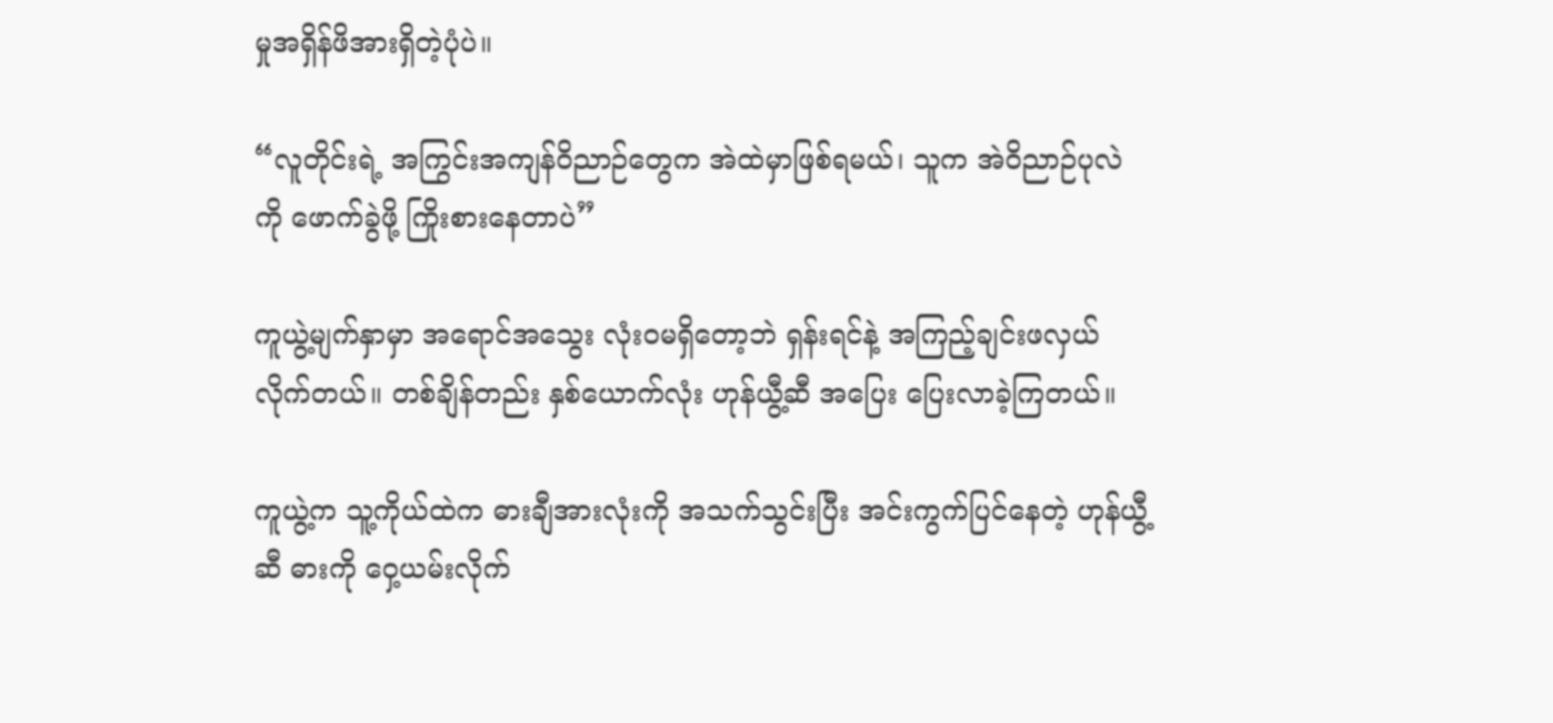မှုအရှိန်ဖိအားရှိတဲ့ပုံပဲ။

“လူတိုင်းရဲ့ အကြွင်းအကျန်ဝိညာဉ်တွေက အဲထဲမှာဖြစ်ရမယ်၊ သူက အဲဝိညာဉ်‌ပုလဲကို ဖောက်ခွဲဖို့ ကြိုးစားနေတာပဲ”

ကူယွဲ့မျက်နှာမှာ အရောင်အသွေး လုံးဝမရှိတော့ဘဲ ရှန်းရင်နဲ့ အကြည့်ချင်းဖလှယ်လိုက်တယ်။ တစ်ချိန်တည်း နှစ်ယောက်လုံး ဟုန်ယွီ့ဆီ အပြေး ပြေးလာခဲ့ကြတယ်။

ကူယွဲ့က သူ့ကိုယ်ထဲက ဓားချီအားလုံးကို အသက်သွင်းပြီး အင်းကွက်ပြင်နေတဲ့ ဟုန်ယွီ့ဆီ ဓားကို ဝှေ့ယမ်းလိုက်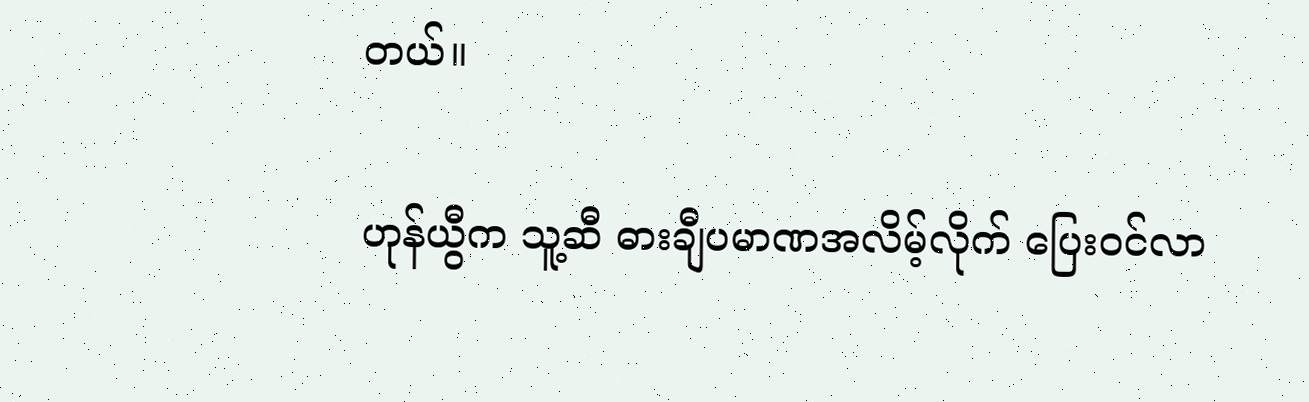တယ်။

ဟုန်ယွီက သူ့ဆီ ဓားချီပမာဏအလိမ့်လိုက် ပြေးဝင်လာ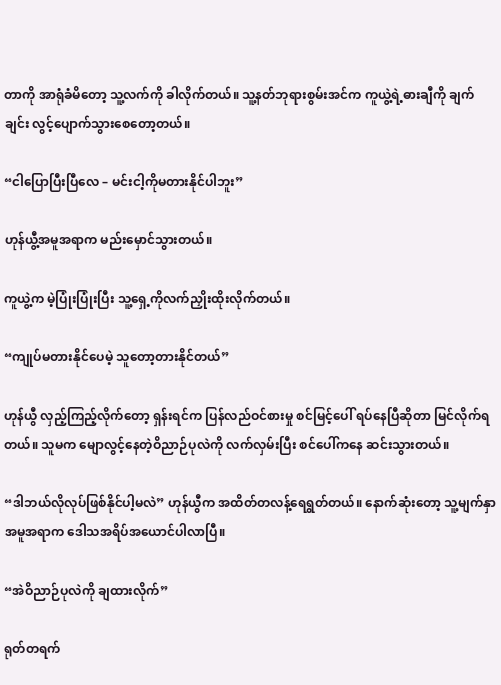တာကို အာရုံခံမိတော့ သူ့လက်ကို ခါလိုက်တယ်။ သူ့နတ်ဘုရားစွမ်းအင်က ကူယွဲ့ရဲ့ဓားချီကို ချက်ချင်း လွင့်ပျောက်သွားစေတော့တယ်။

“ငါပြောပြီးပြီလေ – မင်းငါ့ကိုမတားနိုင်ပါဘူး”

ဟုန်ယွီ့အမူအရာက မည်းမှောင်သွားတယ်။

ကူယွဲ့က မဲ့ပြုံးပြုံးပြီး သူ့ရှေ့ကိုလက်ညှိုးထိုးလိုက်တယ်။

“ကျုပ်မတားနိုင်ပေမဲ့ သူတော့တားနိုင်တယ်”

ဟုန်ယွီ လှည့်ကြည့်လိုက်တော့ ရှန်းရင်က ပြန်လည်ဝင်စားမှု စင်မြင့်ပေါ် ရပ်နေပြီဆိုတာ မြင်လိုက်ရတယ်။ သူမက မျောလွင့်နေတဲ့ဝိညာဉ်ပုလဲကို လက်လှမ်းပြီး စင်ပေါ်ကနေ ဆင်းသွားတယ်။

“ဒါဘယ်လိုလုပ်ဖြစ်နိုင်ပါ့မလဲ” ဟုန်ယွီက အထိတ်တလန့်ရေရွတ်တယ်။ နောက်ဆုံးတော့ သူ့မျက်နှာအမူအရာက ဒေါသအရိပ်အယောင်ပါလာပြီ။

“အဲဝိညာဉ်ပုလဲကို ချထားလိုက်”

ရုတ်တရက်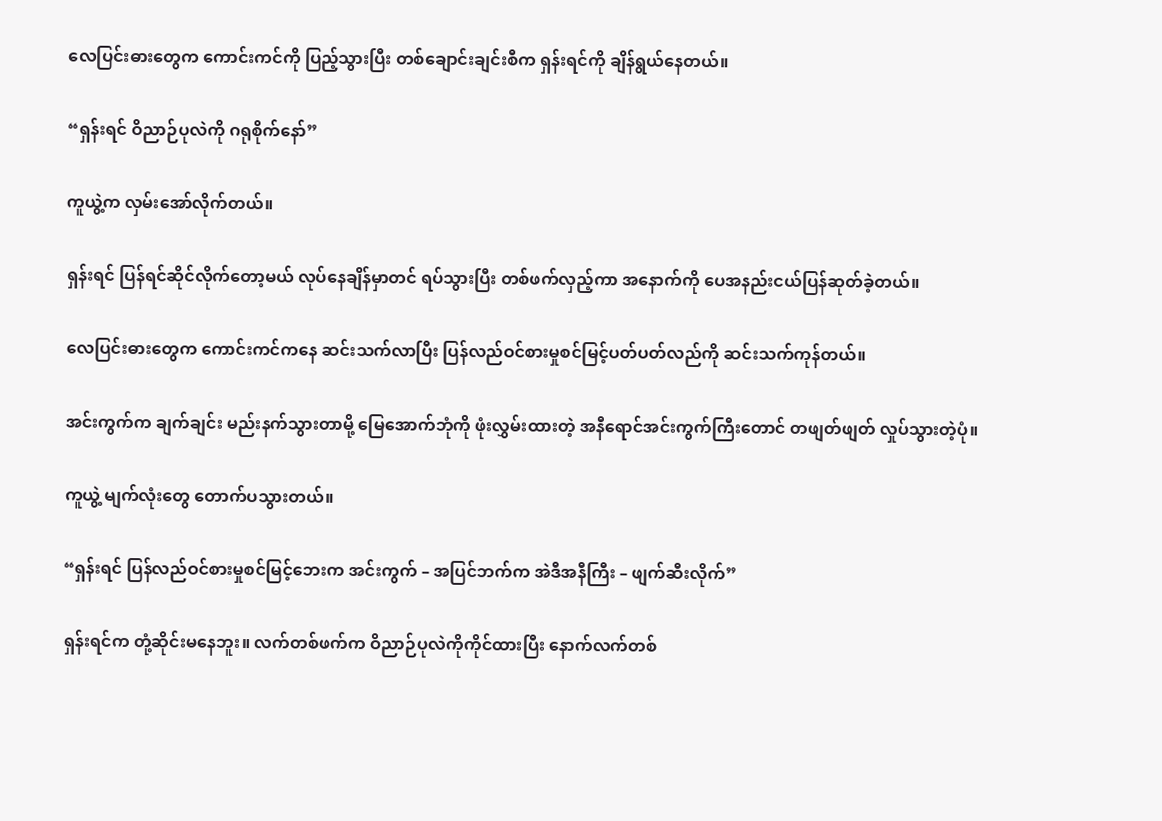လေပြင်းဓားတွေက ကောင်းကင်ကို ပြည့်သွားပြီး တစ်ချောင်းချင်းစီက ရှန်းရင်ကို ချိန်ရွယ်နေတယ်။

“ရှန်းရင် ဝိညာဉ်ပုလဲကို ဂရုစိုက်နော်”

ကူယွဲ့က လှမ်းအော်လိုက်တယ်။

ရှန်းရင် ပြန်ရင်ဆိုင်လိုက်တော့မယ် လုပ်နေချိန်မှာတင် ရပ်သွားပြီး တစ်ဖက်လှည့်ကာ အနောက်ကို ပေအနည်းငယ်ပြန်ဆုတ်ခဲ့တယ်။

လေပြင်းဓားတွေက ကောင်းကင်ကနေ ဆင်းသက်လာပြီး ပြန်လည်ဝင်စားမှုစင်မြင့်ပတ်ပတ်လည်ကို ဆင်းသက်ကုန်တယ်။

အင်းကွက်က ချက်ချင်း မည်းနက်သွားတာမို့ မြေအောက်ဘုံကို ဖုံးလွှမ်းထားတဲ့ အနီရောင်အင်းကွက်ကြီးတောင် တဖျတ်ဖျတ် လှုပ်သွားတဲ့ပုံ။

ကူယွဲ့ မျက်လုံးတွေ တောက်ပသွားတယ်။

“ရှန်းရင် ပြန်လည်ဝင်စားမှုစင်မြင့်ဘေးက အင်းကွက် – အပြင်ဘက်က အဲဒီအနီကြီး – ဖျက်ဆီးလိုက်”

ရှန်းရင်က တုံ့ဆိုင်းမနေဘူး။ လက်တစ်ဖက်က ဝိညာဉ်ပုလဲကိုကိုင်ထားပြီး နောက်လက်တစ်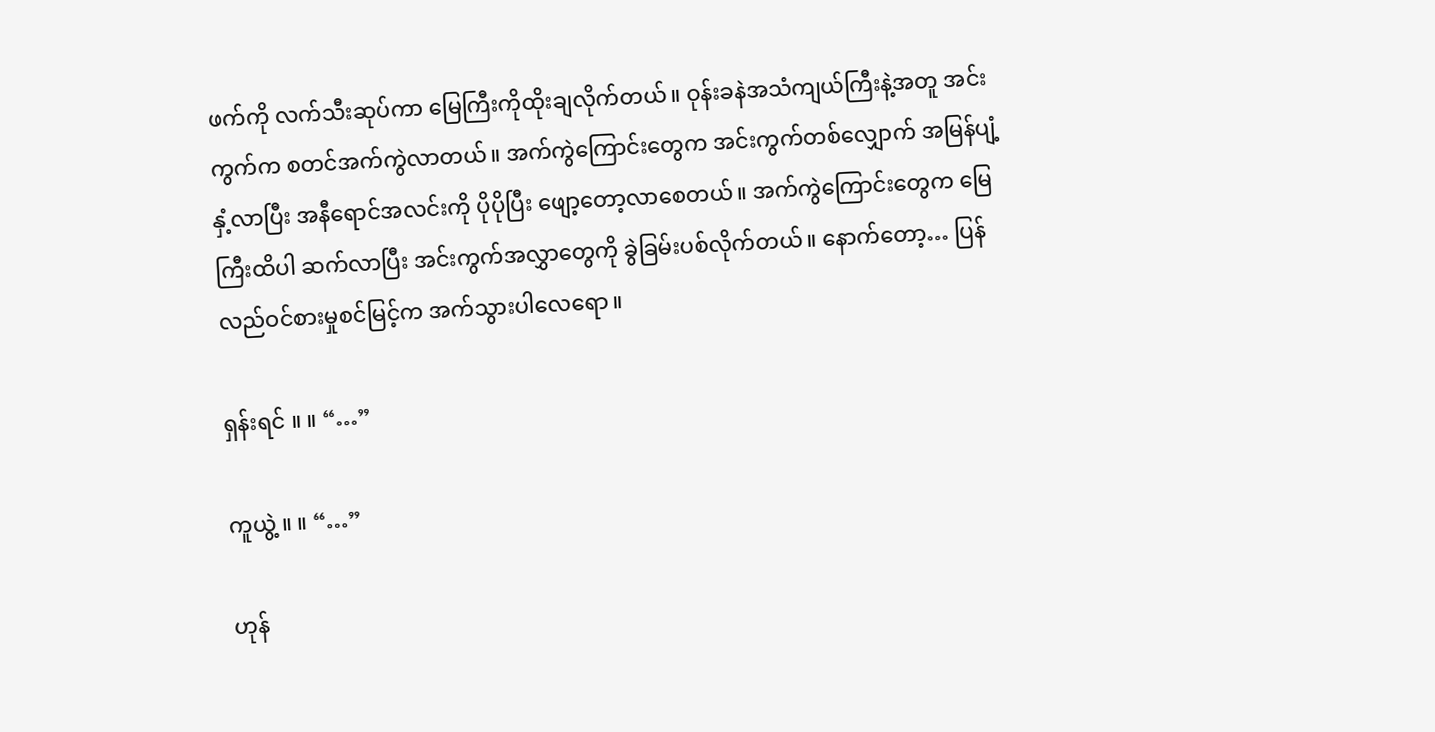ဖက်ကို လက်သီးဆုပ်ကာ မြေကြီးကိုထိုးချလိုက်တယ်။ ဝုန်းခနဲအသံကျယ်ကြီးနဲ့အတူ အင်းကွက်က စတင်အက်ကွဲလာတယ်။ အက်ကွဲကြောင်းတွေက အင်းကွက်တစ်လျှောက် အမြန်ပျံ့နှံ့လာပြီး အနီရောင်အလင်းကို ပိုပိုပြီး‌ ဖျော့တော့လာစေတယ်။ အက်ကွဲကြောင်းတွေက မြေကြီးထိပါ ဆက်လာပြီး အင်းကွက်အလွှာတွေကို ခွဲခြမ်းပစ်လိုက်တယ်။ နောက်တော့… ပြန်လည်ဝင်စားမှုစင်မြင့်က အက်သွားပါလေရော။

ရှန်းရင် ။ ။ “…”

ကူယွဲ့ ။ ။ “…”

ဟုန်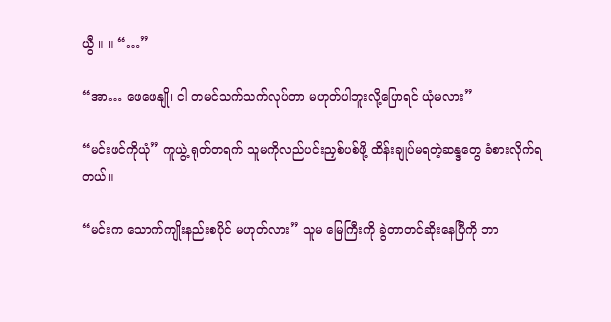ယွီ ။ ။ “…”

“အာ… ဖေဖေနျို၊ ငါ တမင်သက်သက်လုပ်တာ မဟုတ်ပါဘူးလို့ပြောရင် ယုံမလား”

“မင်းဖင်ကိုယုံ” ကူယွဲ့ ရုတ်တရက် သူမကိုလည်ပင်းညှစ်ပစ်ဖို့ ထိန်းချုပ်မရတဲ့ဆန္ဒတွေ ခံစားလိုက်ရတယ်။

“မင်းက သောက်ကျိုးနည်းစပိုင် မဟုတ်လား” သူမ မြေကြီးကို ခွဲတာတင်ဆိုးနေပြီကို ဘာ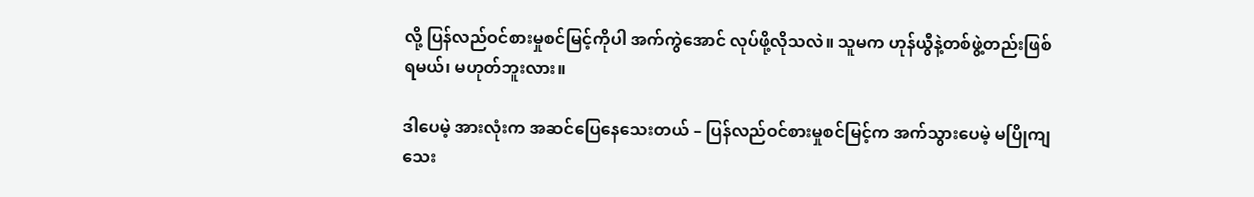လို့ ပြန်လည်ဝင်စားမှုစင်မြင့်ကိုပါ အက်ကွဲအောင် လုပ်ဖို့လိုသလဲ။ သူမက ဟုန်ယွီနဲ့တစ်ဖွဲ့တည်းဖြစ်ရမယ်၊ မဟုတ်ဘူးလား။

ဒါပေမဲ့ အားလုံးက အဆင်ပြေနေသေးတယ် – ပြန်လည်ဝင်စားမှုစင်မြင့်က အက်သွားပေမဲ့ မပြိုကျသေး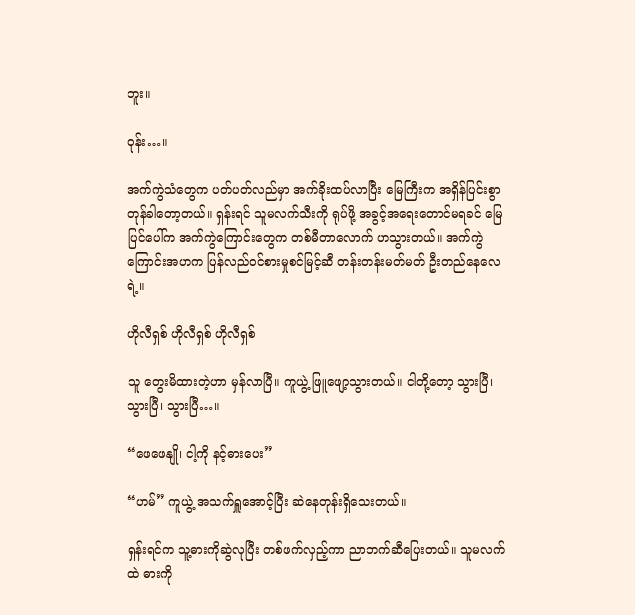ဘူး။

ဝုန်း…။

အက်ကွဲသံတွေက ပတ်ပတ်လည်မှာ အက်ခိုးထပ်လာပြီး မြေကြီးက အရှိန်ပြင်းစွာ တုန်ခါတော့တယ်။ ရှန်းရင် သူမလက်သီးကို ရုပ်ဖို့ အခွင့်အရေးတောင်မရခင် မြေပြင်ပေါ်က အက်ကွဲကြောင်းတွေက တစ်မီတာလောက် ဟသွားတယ်။ အက်ကွဲကြောင်းအဟက ပြန်လည်ဝင်စားမှုစင်မြင့်ဆီ တန်းတန်းမတ်မတ် ဦးတည်နေလေရဲ့။

ဟိုလီရှစ် ဟိုလီရှစ် ဟိုလီရှစ်

သူ တွေးမိထားတဲ့ဟာ မှန်လာပြီ။ ကူယွဲ့ ဖြူဖျော့သွားတယ်။ ငါတို့တော့ သွားပြီ၊ သွားပြီ၊ သွားပြီ…။

“ဖေဖေနျို၊ ငါ့ကို နင့်ဓားပေး”

“ဟမ်” ကူယွဲ့ အသက်ရှူအောင့်ပြီး ဆဲနေတုန်းရှိသေးတယ်။

ရှန်းရင်က သူ့ဓားကိုဆွဲလုပြီး တစ်ဖက်လှည့်ကာ ညာဘက်ဆီပြေးတယ်။ သူမလက်ထဲ ဓားကို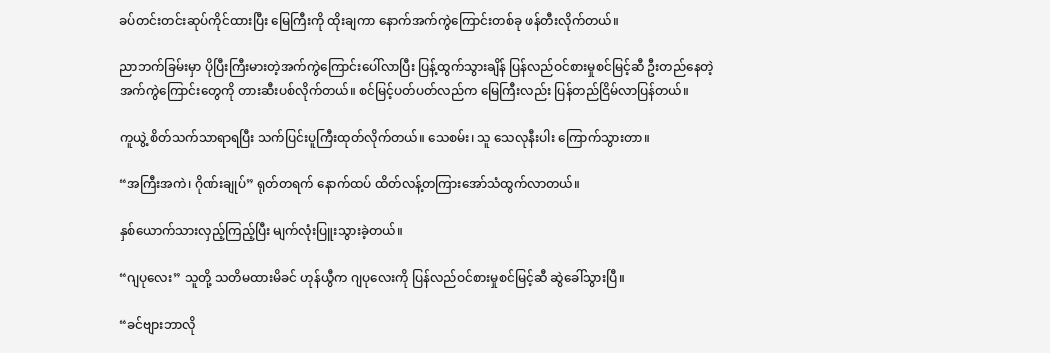ခပ်တင်းတင်းဆုပ်ကိုင်ထားပြီး မြေကြီးကို ထိုးချကာ နောက်အက်ကွဲကြောင်းတစ်ခု ဖန်တီးလိုက်တယ်။

ညာဘက်ခြမ်းမှာ ပိုပြီးကြီးမားတဲ့အက်ကွဲကြောင်းပေါ်လာပြီး ပြန့်ထွက်သွားချိန် ပြန်လည်ဝင်စားမှုစင်မြင့်ဆီ ဦးတည်နေတဲ့ အက်ကွဲကြောင်းတွေကို တားဆီးပစ်လိုက်တယ်။ စင်မြင့်ပတ်ပတ်လည်က မြေကြီးလည်း ပြန်တည်ငြိမ်လာပြန်တယ်။

ကူယွဲ့ စိတ်သက်သာရာရပြီး သက်ပြင်းပူကြီးထုတ်လိုက်တယ်။ သေစမ်း၊ သူ သေလုနီးပါး ကြောက်သွားတာ။

“အကြီးအကဲ၊ ဂိုဏ်းချုပ်” ရုတ်တရက် နောက်ထပ် ထိတ်လန့်တကြားအော်သံထွက်လာတယ်။

နှစ်ယောက်သားလှည့်ကြည့်ပြီး မျက်လုံးပြူးသွားခဲ့တယ်။

“ဂျပုလေး” သူတို့ သတိမထားမိခင် ဟုန်ယွီက ဂျပုလေးကို ပြန်လည်ဝင်စားမှုစင်မြင့်ဆီ ဆွဲခေါ်သွားပြီ။

“ခင်ဗျားဘာလို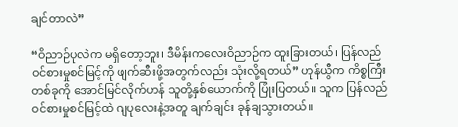ချင်တာလဲ”

“ဝိညာဉ်ပုလဲက မရှိတော့ဘူး၊ ဒီမိန်းကလေးဝိညာဉ်က ထူးခြားတယ်၊ ပြန်လည်ဝင်စားမှုစင်မြင့်ကို ဖျက်ဆီးဖို့အတွက်လည်း သုံးလို့ရတယ်” ဟုန်ယွီက ကိစ္စကြီးတစ်ခုကို အောင်မြင်လိုက်ဟန် သူတို့နှစ်ယောက်ကို ပြုံးပြတယ်။ သူက ပြန်လည်ဝင်စားမှုစင်မြင့်ထဲ ဂျပုလေးနဲ့အတူ ချက်ချင်း ခုန်ချသွားတယ်။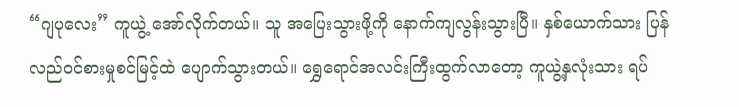“ဂျပုလေး” ကူယွဲ့ အော်လိုက်တယ်။ သူ အပြေးသွားဖို့ကို နောက်ကျလွန်းသွားပြီ။ နှစ်ယောက်သား ပြန်လည်ဝင်စားမှုစင်မြင့်ထဲ ပျောက်သွားတယ်။ ရွှေရောင်အလင်းကြီးထွက်လာတော့ ကူယွဲ့နှလုံးသား ရပ်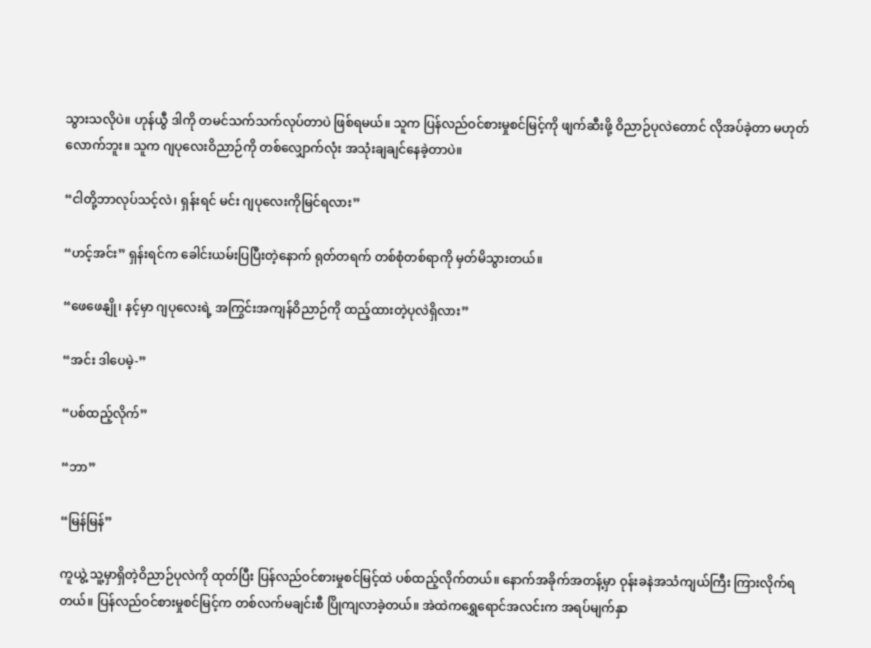သွားသလိုပဲ။ ဟုန်ယွီ ဒါကို တမင်သက်သက်လုပ်တာပဲ ဖြစ်ရမယ်။ သူက ပြန်လည်ဝင်စားမှုစင်မြင့်ကို ဖျက်ဆီးဖို့ ဝိညာဉ်ပုလဲတောင် လိုအပ်ခဲ့တာ မဟုတ်လောက်ဘူး။ သူက ဂျပုလေးဝိညာဉ်ကို ‌တစ်လျှောက်လုံး အသုံးချချင်နေခဲ့တာပဲ။

“ငါတို့ဘာလုပ်သင့်လဲ၊ ရှန်းရင် မင်း ဂျပုလေးကိုမြင်ရလား”

“ဟင့်အင်း” ရှန်းရင်က ခေါင်းယမ်းပြပြီးတဲ့နောက် ရုတ်တရက် တစ်စုံတစ်ရာကို မှတ်မိသွားတယ်။

“ဖေဖေနျို၊ နင့်မှာ ဂျပုလေးရဲ့ အကြွင်းအကျန်ဝိညာဉ်ကို ထည့်ထားတဲ့ပုလဲရှိလား”

“အင်း ဒါပေမဲ့-”

“ပစ်ထည့်လိုက်”

“ဘာ”

“မြန်မြန်”

ကူယွဲ့ သူ့မှာရှိတဲ့ဝိညာဉ်ပုလဲကို ထုတ်ပြီး ပြန်လည်ဝင်စားမှုစင်မြင့်ထဲ ပစ်ထည့်လိုက်တယ်။ နောက်အခိုက်အတန့်မှာ ဝုန်းခနဲအသံကျယ်ကြီး ကြားလိုက်ရတယ်။ ပြန်လည်ဝင်စားမှုစင်မြင့်က တစ်လက်မချင်းစီ ပြိုကျလာခဲ့တယ်။ အဲထဲကရွှေရောင်အလင်းက အရပ်မျက်နှာ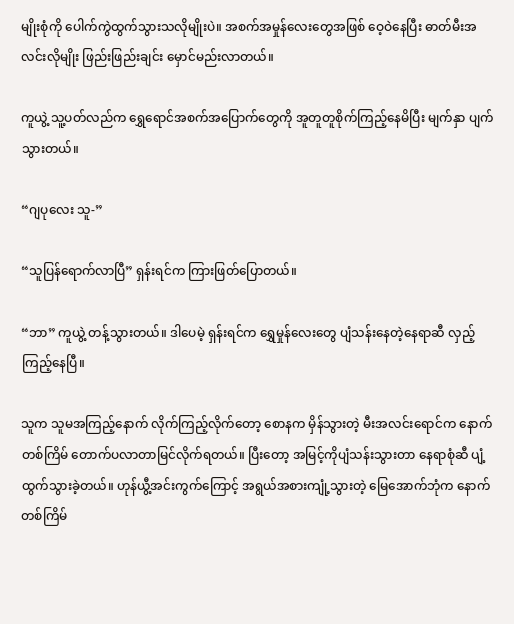မျိုးစုံကို ပေါက်ကွဲထွက်သွားသလိုမျိုးပဲ။ အစက်အမှုန်လေးတွေအဖြစ် ဝေ့ဝဲနေပြီး ဓာတ်မီးအလင်းလိုမျိုး ဖြည်းဖြည်းချင်း မှောင်မည်းလာတယ်။

ကူယွဲ့ သူ့ပတ်လည်က ရွှေရောင်အစက်အပြောက်တွေကို ‌အူတူတူစိုက်ကြည့်နေမိပြီး မျက်နှာ ပျက်သွားတယ်။

“ဂျပုလေး သူ-”

“သူပြန်ရောက်လာပြီ” ရှန်းရင်က ကြားဖြတ်ပြောတယ်။

“ဘာ” ကူယွဲ့ တန့်သွားတယ်။ ဒါပေမဲ့ ရှန်းရင်က ရွှေမှုန်လေးတွေ ပျံသန်းနေတဲ့နေရာဆီ လှည့်ကြည့်နေပြီ။

သူက သူမအကြည့်နောက် လိုက်ကြည့်လိုက်တော့ စောနက မှိန်သွားတဲ့ မီးအလင်းရောင်က နောက်တစ်ကြိမ် တောက်ပလာတာမြင်လိုက်ရတယ်။ ပြီးတော့ အမြင့်ကိုပျံသန်းသွားတာ နေရာစုံဆီ ပျံ့ထွက်သွားခဲ့တယ်။ ဟုန်ယွီ့အင်းကွက်ကြောင့် အရွယ်အစားကျုံ့သွားတဲ့ မြေအောက်ဘုံက နောက်တစ်ကြိမ်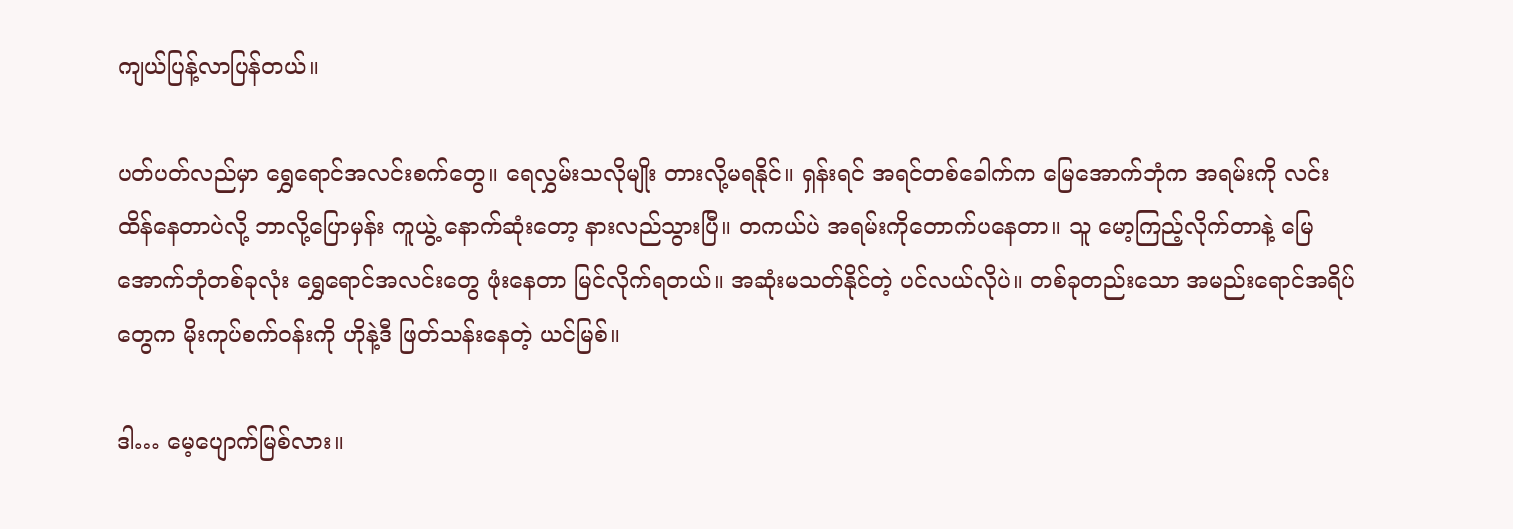ကျယ်ပြန့်လာပြန်တယ်။

ပတ်ပတ်လည်မှာ ရွှေရောင်အလင်းစက်တွေ။ ရေလွှမ်းသလိုမျိုး တားလို့မရနိုင်။ ရှန်းရင် အရင်တစ်ခေါက်က မြေအောက်ဘုံက အရမ်းကို လင်းထိန်နေတာပဲလို့ ဘာလို့ပြောမှန်း ကူယွဲ့ နောက်ဆုံးတော့ နားလည်သွားပြီ။ တကယ်ပဲ အရမ်းကိုတောက်ပနေတာ။ သူ မော့ကြည့်လိုက်တာနဲ့ မြေအောက်ဘုံတစ်ခုလုံး ရွှေရောင်အလင်းတွေ ဖုံးနေတာ မြင်လိုက်ရတယ်။ အဆုံးမသတ်နိုင်တဲ့ ပင်လယ်လိုပဲ။ တစ်ခုတည်းသော အမည်းရောင်အရိပ်တွေက ‌မိုးကုပ်စက်ဝန်းကို ဟိုနဲ့ဒီ ဖြတ်သန်းနေတဲ့ ယင်မြစ်။

ဒါ… မေ့ပျောက်မြစ်လား။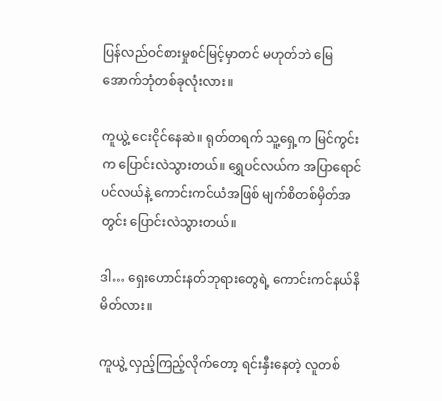ပြန်လည်ဝင်စားမှုစင်မြင့်မှာတင် မဟုတ်ဘဲ မြေအောက်ဘုံတစ်ခုလုံးလား။

ကူယွဲ့ ငေးငိုင်နေဆဲ။ ရုတ်တရက် သူ့ရှေ့က မြင်ကွင်းက ပြောင်းလဲသွားတယ်။ ရွှေပင်လယ်က အပြာရောင်ပင်လယ်နဲ့ ကောင်းကင်ယံအဖြစ် မျက်စိတစ်မှိတ်အတွင်း ပြောင်းလဲသွားတယ်။

ဒါ… ရှေးဟောင်းနတ်ဘုရားတွေရဲ့ ကောင်းကင်နယ်နိမိတ်လား။

ကူယွဲ့ လှည့်ကြည့်လိုက်တော့ ရင်းနှီးနေတဲ့ လူတစ်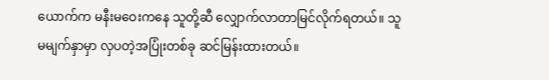ယောက်က မနီးမဝေးကနေ သူတို့ဆီ လျှောက်လာတာမြင်လိုက်ရတယ်။ သူမမျက်နှာမှာ လှပတဲ့အပြုံးတစ်ခု ဆင်မြန်းထားတယ်။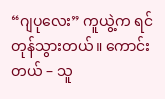“ဂျပုလေး” ကူယွဲ့က ရင်တုန်သွားတယ်။ ကောင်းတယ် – သူ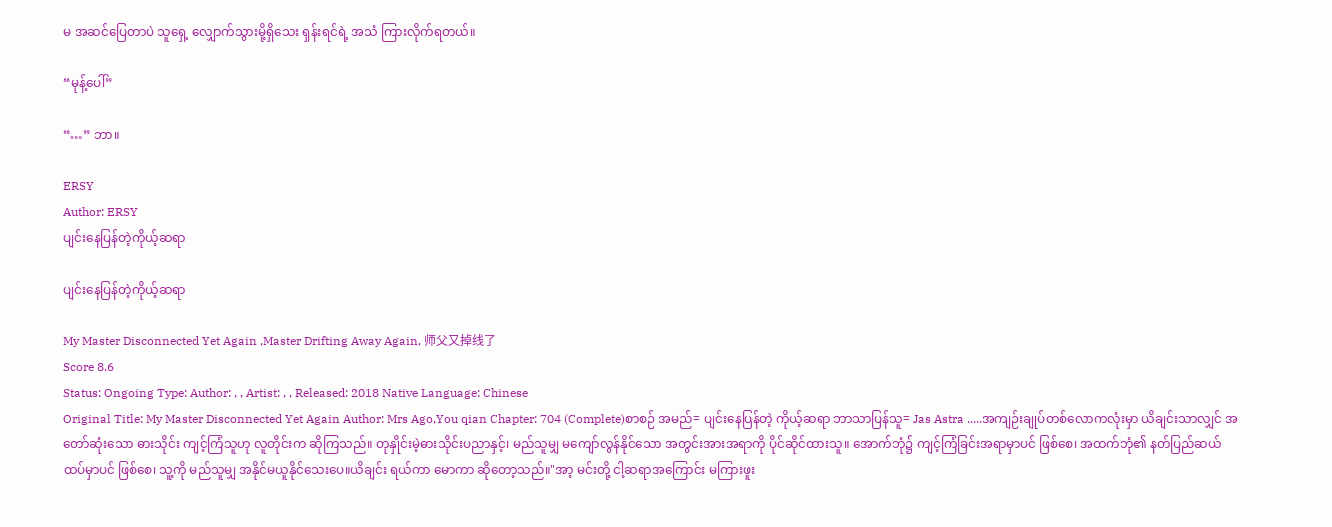မ အဆင်ပြေတာပဲ သူရှေ့ လျှောက်သွားမို့ရှိသေး ရှန်းရင်ရဲ့ အသံ ကြားလိုက်ရတယ်။

“မုန့်ပေါ်”

“…” ဘာ။

ERSY
Author: ERSY
ပျင်းနေပြန်တဲ့ကိုယ့်ဆရာ

ပျင်းနေပြန်တဲ့ကိုယ့်ဆရာ

My Master Disconnected Yet Again ,Master Drifting Away Again, 师父又掉线了
Score 8.6
Status: Ongoing Type: Author: , , Artist: , , Released: 2018 Native Language: Chinese
Original Title: My Master Disconnected Yet Again Author: Mrs Ago,You qian Chapter: 704 (Complete)စာစဉ် အမည်= ပျင်းနေပြန်တဲ့ ကိုယ့်ဆရာ ဘာသာပြန်သူ= Jas Astra .....အကျဉ်းချုပ်တစ်လောကလုံးမှာ ယိချင်းသာလျှင် အတော်ဆုံးသော ဓားသိုင်း ကျင့်ကြံသူဟု လူတိုင်းက ဆိုကြသည်။ တုနှိုင်းမဲ့ဓားသိုင်းပညာနှင့်၊ မည်သူမျှ မကျော်လွန်နိုင်သော အတွင်းအားအရာကို ပိုင်ဆိုင်ထားသူ။ အောက်ဘုံ၌ ကျင့်ကြံခြင်းအရာမှာပင် ဖြစ်စေ၊ အထက်ဘုံ၏ နတ်ပြည်ဆယ်ထပ်မှာပင် ဖြစ်စေ၊ သူ့ကို မည်သူမျှ အနိုင်မယူနိုင်သေးပေ။ယိချင်း ရယ်ကာ မောကာ ဆိုတော့သည်။"အာ့ မင်းတို့ ငါ့ဆရာအကြောင်း မကြားဖူး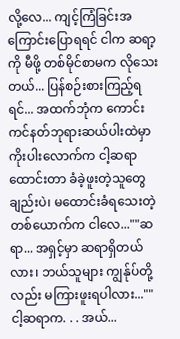လို့လေ... ကျင့်ကြံခြင်းအကြောင်းပြောရရင် ငါက ဆရာ့ကို မီဖို့ တစ်မိုင်စာမက လိုသေးတယ်... ပြန်စဉ်းစားကြည့်ရရင်... အထက်ဘုံက ကောင်းကင်နတ်ဘုရားဆယ်ပါးထဲမှာ ကိုးပါးလောက်က ငါ့ဆရာထောင်းတာ ခံခဲ့ဖူးတဲ့သူတွေချည်းပဲ၊ မထောင်းခံရသေးတဲ့ တစ်ယောက်က ငါလေ...""ဆရာ... အရှင့်မှာ ဆရာရှိတယ်လား၊ ဘယ်သူများ ကျွန်ုပ်တို့လည်း မကြားဖူးရပါလား...""ငါ့ဆရာက. . . အယ်...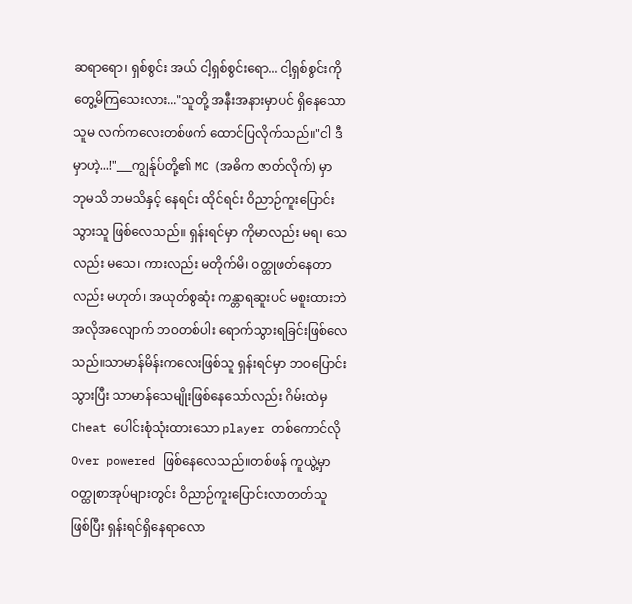ဆရာရော၊ ရှစ်စွင်း အယ် ငါ့ရှစ်စွင်းရော... ငါ့ရှစ်စွင်းကို တွေ့မိကြသေးလား..."သူတို့ အနီးအနားမှာပင် ရှိနေသော သူမ လက်ကလေးတစ်ဖက် ထောင်ပြလိုက်သည်။"ငါ ဒီမှာဟဲ့...!"___ကျွန်ုပ်တို့၏ MC (အဓိက ဇာတ်လိုက်) မှာ ဘုမသိ ဘမသိနှင့် နေရင်း ထိုင်ရင်း ဝိညာဉ်ကူးပြောင်းသွားသူ ဖြစ်လေသည်။ ရှန်းရင်မှာ ကိုမာလည်း မရ၊ သေလည်း မသေ၊ ကားလည်း မတိုက်မိ၊ ဝတ္ထုဖတ်နေတာလည်း မဟုတ်၊ အယုတ်စွဆုံး ကန္တာရဆူးပင် မစူးထားဘဲ အလိုအလျောက် ဘဝတစ်ပါး ရောက်သွားရခြင်းဖြစ်လေသည်။သာမာန်မိန်းကလေးဖြစ်သူ ရှန်းရင်မှာ ဘဝပြောင်းသွားပြီး သာမာန်သေမျိုးဖြစ်နေသော်လည်း ဂိမ်းထဲမှ Cheat ပေါင်းစုံသုံးထားသော player တစ်ကောင်လို Over powered ဖြစ်နေလေသည်။တစ်ဖန် ကူယွဲ့မှာ ဝတ္ထုစာအုပ်များတွင်း ဝိညာဉ်ကူးပြောင်းလာတတ်သူ ဖြစ်ပြီး ရှန်းရင်ရှိနေရာလော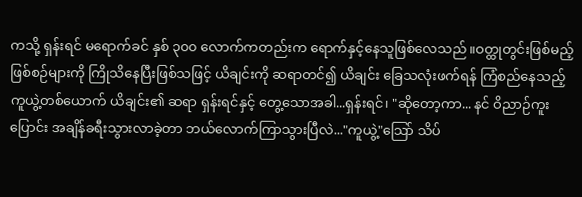ကသို့ ရှန်းရင် မရောက်ခင် နှစ် ၃၀၀ လောက်ကတည်းက ရောက်နှင့်နေသူဖြစ်လေသည်။ဝတ္ထုတွင်းဖြစ်မည့် ဖြစ်စဉ်များကို ကြိုသိနေပြီးဖြစ်သဖြင့် ယိချင်းကို ဆရာတင်၍ ယိချင်း ခြေသလုံးဖက်ရန် ကြံစည်နေသည့် ကူယွဲ့တစ်ယောက် ယိချင်း၏ ဆရာ ရှန်းရင်နှင့် တွေ့သောအခါ...ရှန်းရင်၊ "ဆိုတော့ကာ... နင် ဝိညာဉ်ကူးပြောင်း အချိန်ခရီးသွားလာခဲ့တာ ဘယ်လောက်ကြာသွားပြီလဲ..."ကူယွဲ့"သြော် သိပ်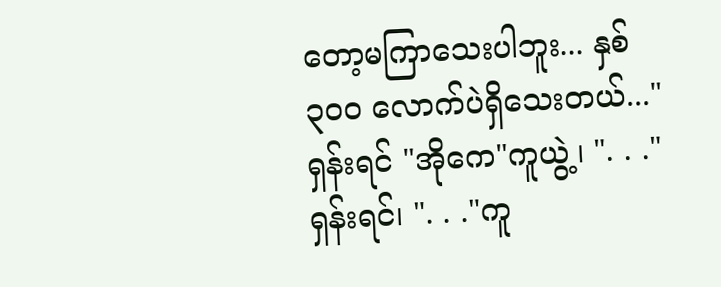တော့မကြာသေးပါဘူး... နှစ် ၃၀၀ လောက်ပဲရှိသေးတယ်..."ရှန်းရင် "အိုကေ"ကူယွဲ့၊ ". . ."ရှန်းရင်၊ ". . ."ကူ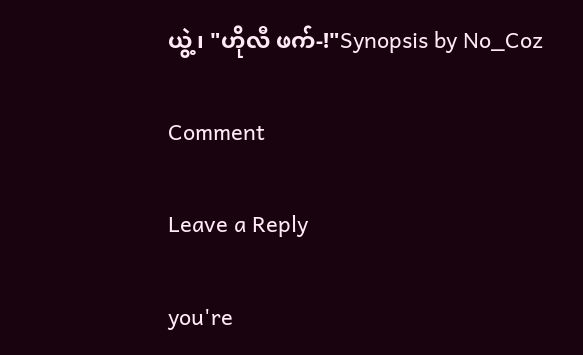ယွဲ့၊ "ဟိုလီ ဖက်-!"Synopsis by No_Coz

Comment

Leave a Reply

you're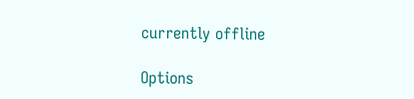currently offline

Options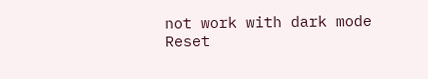not work with dark mode
Reset